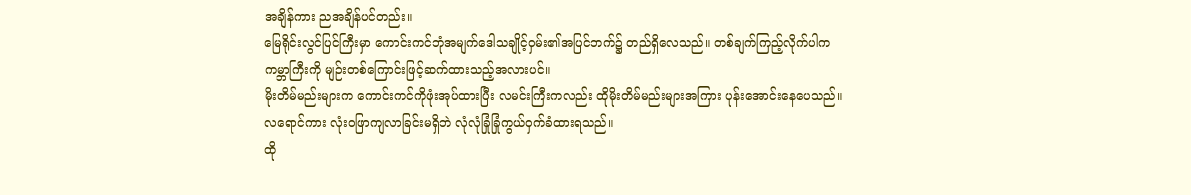အချိန်ကား ညအချိန်ပင်တည်း။
မြေရိုင်းလွင်ပြင်ကြီးမှာ ကောင်းကင်ဘုံအမျက်ဒေါသချိုင့်ဝှမ်း၏အပြင်ဘက်၌ တည်ရှိလေသည်။ တစ်ချက်ကြည့်လိုက်ပါက ကမ္ဘာကြီးကို မျဉ်းတစ်ကြောင်းဖြင့်ဆက်ထားသည့်အလားပင်။
မိုးတိမ်မည်းများက ကောင်းကင်ကိုဖုံးအုပ်ထားပြီး လမင်းကြီးကလည်း ထိုမိုးတိမ်မည်းများအကြား ပုန်းအောင်းနေပေသည်။ လရောင်ကား လုံးဝဖြာကျလာခြင်းမရှိဘဲ လုံလုံခြုံခြုံကွယ်ဝှက်ခံထားရသည်။
ထို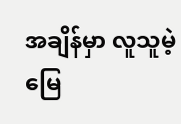အချိန်မှာ လူသူမဲ့မြေ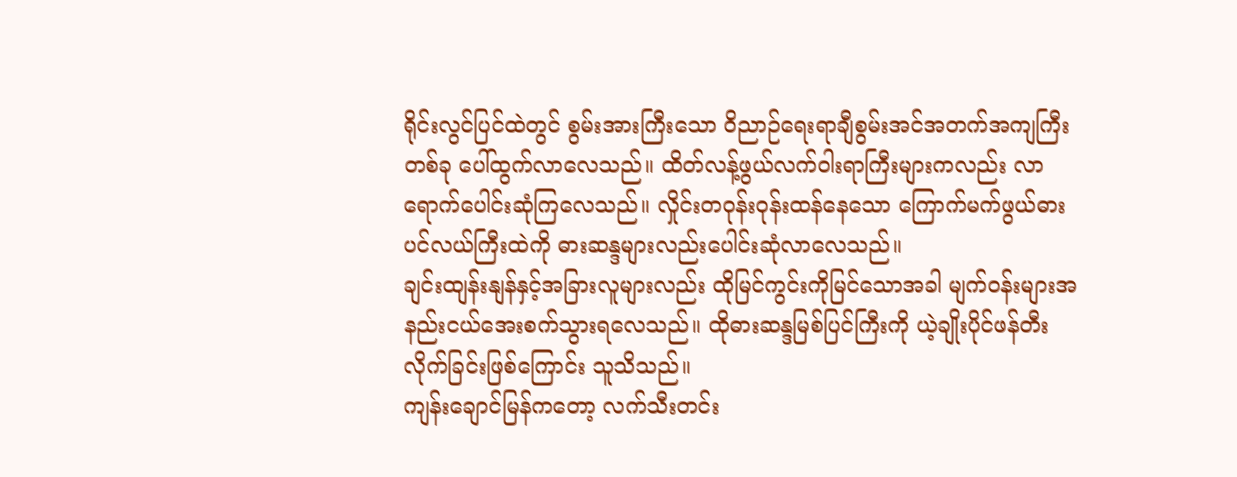ရိုင်းလွင်ပြင်ထဲတွင် စွမ်းအားကြီးသော ဝိညာဉ်ရေးရာချီစွမ်းအင်အတက်အကျကြီးတစ်ခု ပေါ်ထွက်လာလေသည်။ ထိတ်လန့်ဖွယ်လက်ဝါးရာကြီးများကလည်း လာရောက်ပေါင်းဆုံကြလေသည်။ လှိုင်းတဝုန်းဝုန်းထန်နေသော ကြောက်မက်ဖွယ်ဓားပင်လယ်ကြီးထဲကို ဓားဆန္ဒများလည်းပေါင်းဆုံလာလေသည်။
ချင်းထျန်းနျန်နှင့်အခြားလူများလည်း ထိုမြင်ကွင်းကိုမြင်သောအခါ မျက်ဝန်းများအနည်းငယ်အေးစက်သွားရလေသည်။ ထိုဓားဆန္ဒမြစ်ပြင်ကြီးကို ယဲ့ချိုးပိုင်ဖန်တီးလိုက်ခြင်းဖြစ်ကြောင်း သူသိသည်။
ကျန်းချောင်မြန်ကတော့ လက်သီးတင်း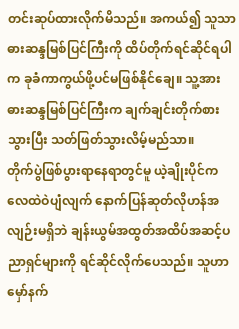တင်းဆုပ်ထားလိုက်မိသည်။ အကယ်၍ သူသာ ဓားဆန္ဒမြစ်ပြင်ကြီးကို ထိပ်တိုက်ရင်ဆိုင်ရပါက ခုခံကာကွယ်ဖို့ပင်မဖြစ်နိုင်ချေ။ သူ့အား ဓားဆန္ဒမြစ်ပြင်ကြီးက ချက်ချင်းတိုက်စားသွားပြီး သတ်ဖြတ်သွားလိမ့်မည်သာ။
တိုက်ပွဲဖြစ်ပွားရာနေရာတွင်မူ ယဲ့ချိုးပိုင်က လေထဲဝဲပျံလျက် နောက်ပြန်ဆုတ်လိုဟန်အလျဉ်းမရှိဘဲ ချန်းယွမ်အထွတ်အထိပ်အဆင့်ပညာရှင်များကို ရင်ဆိုင်လိုက်ပေသည်။ သူဟာ မှော်နက်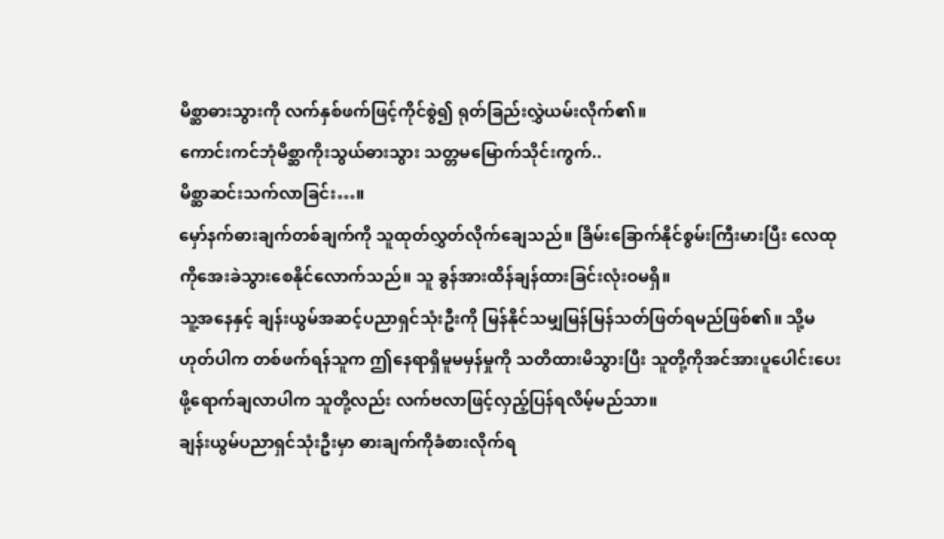မိစ္ဆာဓားသွားကို လက်နှစ်ဖက်ဖြင့်ကိုင်စွဲ၍ ရုတ်ခြည်းလွှဲယမ်းလိုက်၏။
ကောင်းကင်ဘုံမိစ္ဆာကိုးသွယ်ဓားသွား သတ္တမမြောက်သိုင်းကွက်..
မိစ္ဆာဆင်းသက်လာခြင်း…။
မှော်နက်ဓားချက်တစ်ချက်ကို သူထုတ်လွှတ်လိုက်ချေသည်။ ခြိမ်းခြောက်နိုင်စွမ်းကြီးမားပြီး လေထုကိုအေးခဲသွားစေနိုင်လောက်သည်။ သူ ခွန်အားထိန်ချန်ထားခြင်းလုံးဝမရှိ။
သူ့အနေနှင့် ချန်းယွမ်အဆင့်ပညာရှင်သုံးဦးကို မြန်နိုင်သမျှမြန်မြန်သတ်ဖြတ်ရမည်ဖြစ်၏။ သို့မဟုတ်ပါက တစ်ဖက်ရန်သူက ဤနေရာရှိမူမမှန်မှုကို သတိထားမိသွားပြီး သူတို့ကိုအင်အားပူပေါင်းပေးဖို့ရောက်ချလာပါက သူတို့လည်း လက်ဗလာဖြင့်လှည့်ပြန်ရလိမ့်မည်သာ။
ချန်းယွမ်ပညာရှင်သုံးဦးမှာ ဓားချက်ကိုခံစားလိုက်ရ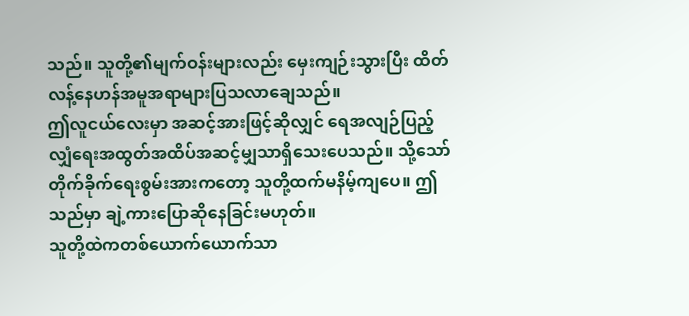သည်။ သူတို့၏မျက်ဝန်းများလည်း မှေးကျဉ်းသွားပြီး ထိတ်လန့်နေဟန်အမူအရာများပြသလာချေသည်။
ဤလူငယ်လေးမှာ အဆင့်အားဖြင့်ဆိုလျှင် ရေအလျဉ်ပြည့်လျှံရေးအထွတ်အထိပ်အဆင့်မျှသာရှိသေးပေသည်။ သို့သော် တိုက်ခိုက်ရေးစွမ်းအားကတော့ သူတို့ထက်မနိမ့်ကျပေ။ ဤသည်မှာ ချဲ့ကားပြောဆိုနေခြင်းမဟုတ်။
သူတို့ထဲကတစ်ယောက်ယောက်သာ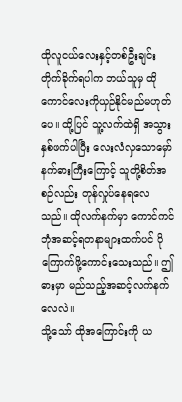ထိုလူငယ်လေးနှင့်တစ်ဦးချင်းတိုက်ခိုက်ရပါက ဘယ်သူမှ ထိုကောင်လေးကိုယှဉ်နိုင်မည်မဟုတ်ပေ။ ထို့ပြင် သူ့လက်ထဲရှိ အသွားနှစ်ဖက်ပါပြီး လေးလံလှသောမှော်နက်ဓားကြီးကြောင့် သူတို့စိတ်အစဉ်လည်း တုန်လှုပ်နေရလေသည်။ ထိုလက်နက်မှာ ကောင်ကင်ဘုံအဆင့်ရတနာများထက်ပင် ပိုကြောက်ဖို့ကောင်းသေးသည်။ ဤဓားမှာ မည်သည့်အဆင့်လက်နက်လေလဲ။
သို့သော် ထိုအကြောင်းကို ယ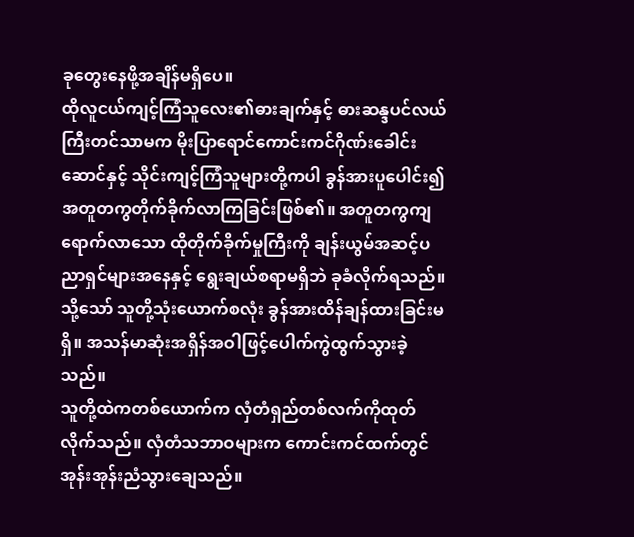ခုတွေးနေဖို့အချိန်မရှိပေ။
ထိုလူငယ်ကျင့်ကြံသူလေး၏ဓားချက်နှင့် ဓားဆန္ဒပင်လယ်ကြီးတင်သာမက မိုးပြာရောင်ကောင်းကင်ဂိုဏ်းခေါင်းဆောင်နှင့် သိုင်းကျင့်ကြံသူများတို့ကပါ ခွန်အားပူပေါင်း၍ အတူတကွတိုက်ခိုက်လာကြခြင်းဖြစ်၏။ အတူတကွကျရောက်လာသော ထိုတိုက်ခိုက်မှုကြီးကို ချန်းယွမ်အဆင့်ပညာရှင်များအနေနှင့် ရွေးချယ်စရာမရှိဘဲ ခုခံလိုက်ရသည်။ သို့သော် သူတို့သုံးယောက်စလုံး ခွန်အားထိန်ချန်ထားခြင်းမရှိ။ အသန်မာဆုံးအရှိန်အဝါဖြင့်ပေါက်ကွဲထွက်သွားခဲ့သည်။
သူတို့ထဲကတစ်ယောက်က လှံတံရှည်တစ်လက်ကိုထုတ်လိုက်သည်။ လှံတံသဘာဝများက ကောင်းကင်ထက်တွင် အုန်းအုန်းညံသွားချေသည်။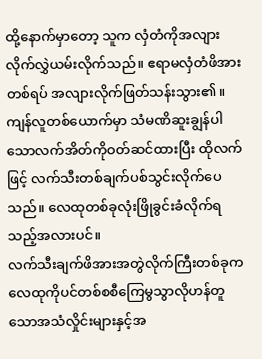ထို့နောက်မှာတော့ သူက လှံတံကိုအလျားလိုက်လွှဲယမ်းလိုက်သည်။ ဧရာမလှံတံဖိအားတစ်ရပ် အလျားလိုက်ဖြတ်သန်းသွား၏။
ကျန်လူတစ်ယောက်မှာ သံမဏိဆူးချွန်ပါသောလက်အိတ်ကိုဝတ်ဆင်ထားပြီး ထိုလက်ဖြင့် လက်သီးတစ်ချက်ပစ်သွင်းလိုက်ပေသည်။ လေထုတစ်ခုလုံးဖြိုခွင်းခံလိုက်ရသည့်အလားပင်။
လက်သီးချက်ဖိအားအတွဲလိုက်ကြီးတစ်ခုက လေထုကိုပင်တစ်စစီကြေမွသွာလိုဟန်တူသောအသံလှိုင်းများနှင့်အ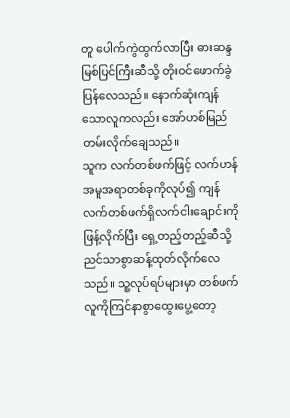တူ ပေါက်ကွဲထွက်လာပြီး ဓားဆန္ဒမြစ်ပြင်ကြီးဆီသို့ တိုးဝင်ဖောက်ခွဲပြန်လေသည်။ နောက်ဆုံးကျန်သောလူကလည်း အော်ဟစ်မြည်တမ်းလိုက်ချေသည်။
သူက လက်တစ်ဖက်ဖြင့် လက်ဟန်အမူအရာတစ်ခုကိုလုပ်၍ ကျန်လက်တစ်ဖက်ရှိလက်ငါးချောင်းကိုဖြန့်လိုက်ပြီး ရှေ့တည့်တည့်ဆီသို့ ညင်သာစွာဆန့်ထုတ်လိုက်လေသည်။ သူ့လုပ်ရပ်များမှာ တစ်ဖက်လူကိုကြင်နာစွာထွေးပွေ့တော့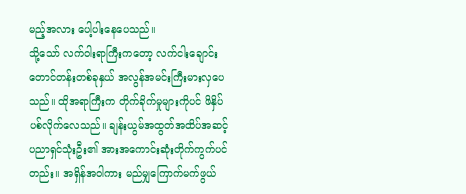မည့်အလား ပေါ့ပါးနေပေသည်။
သို့သော် လက်ဝါးရာကြီးကတော့ လက်ငါးချောင်းတောင်တန်းတစ်ခုနှယ် အလွန်အမင်းကြီးမားလှပေသည်။ ထိုအရာကြီးက တိုက်ခိုက်မှုများကိုပင် ဖိနှိပ်ပစ်လိုက်လေသည်။ ချန်းယွမ်အထွတ်အထိပ်အဆင့်ပညာရှင်သုံးဦး၏ အားအကောင်းဆုံးတိုက်ကွက်ပင်တည်း။ အရှိန်အဝါကား မည်မျှကြောက်မက်ဖွယ်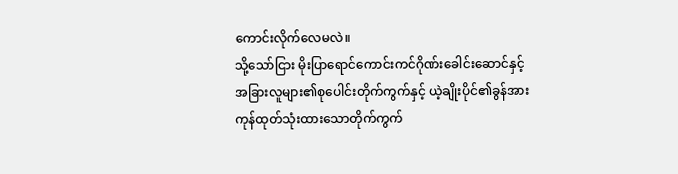ကောင်းလိုက်လေမလဲ။
သို့သော်ငြား မိုးပြာရောင်ကောင်းကင်ဂိုဏ်းခေါင်းဆောင်နှင့်အခြားလူများ၏စုပေါင်းတိုက်ကွက်နှင့် ယဲ့ချိုးပိုင်၏ခွန်အားကုန်ထုတ်သုံးထားသောတိုက်ကွက်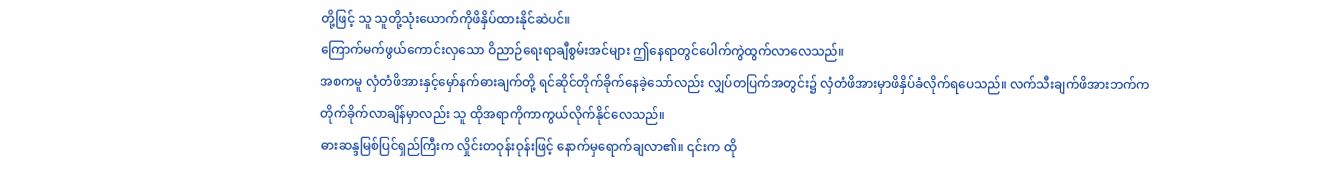တို့ဖြင့် သူ သူတို့သုံးယောက်ကိုဖိနှိပ်ထားနိုင်ဆဲပင်။
ကြောက်မက်ဖွယ်ကောင်းလှသော ဝိညာဉ်ရေးရာချီစွမ်းအင်များ ဤနေရာတွင်ပေါက်ကွဲထွက်လာလေသည်။
အစကမူ လှံတံဖိအားနှင့်မှော်နက်ဓားချက်တို့ ရင်ဆိုင်တိုက်ခိုက်နေခဲ့သော်လည်း လျှပ်တပြက်အတွင်း၌ လှံတံဖိအားမှာဖိနှိပ်ခံလိုက်ရပေသည်။ လက်သီးချက်ဖိအားဘက်က တိုက်ခိုက်လာချိန်မှာလည်း သူ ထိုအရာကိုကာကွယ်လိုက်နိုင်လေသည်။
ဓားဆန္ဒမြစ်ပြင်ရှည်ကြီးက လှိုင်းတဝုန်းဝုန်းဖြင့် နောက်မှရောက်ချလာ၏။ ၎င်းက ထို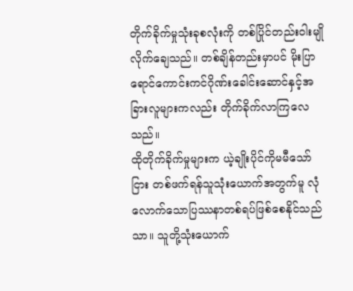တိုက်ခိုက်မှုသုံးခုစလုံးကို တစ်ပြိုင်တည်းဝါးမျိုလိုက်ချေသည်။ တစ်ချိန်တည်းမှာပင် မိုးပြာရောင်ကောင်းကင်ဂိုဏ်းခေါင်းဆောင်နှင့်အခြားလူများကလည်း တိုက်ခိုက်လာကြလေသည်။
ထိုတိုက်ခိုက်မှုများက ယဲ့ချိုးပိုင်ကိုမမီသော်ငြား တစ်ဖက်ရန်သူသုံးယောက်အတွက်မူ လုံလောက်သောပြဿနာတစ်ရပ်ဖြစ်စေနိုင်သည်သာ။ သူတို့သုံးယောက်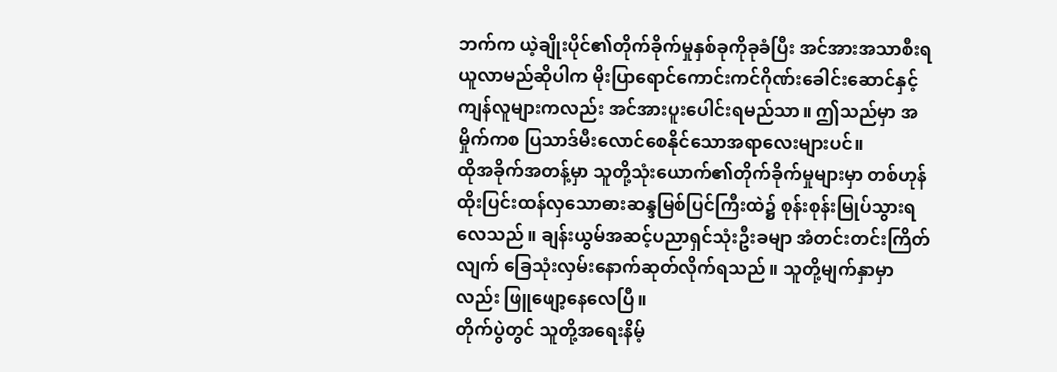ဘက်က ယဲ့ချိုးပိုင်၏တိုက်ခိုက်မှုနှစ်ခုကိုခုခံပြီး အင်အားအသာစီးရယူလာမည်ဆိုပါက မိုးပြာရောင်ကောင်းကင်ဂိုဏ်းခေါင်းဆောင်နှင့်ကျန်လူများကလည်း အင်အားပူးပေါင်းရမည်သာ။ ဤသည်မှာ အမှိုက်ကစ ပြသာဒ်မီးလောင်စေနိုင်သောအရာလေးများပင်။
ထိုအခိုက်အတန့်မှာ သူတို့သုံးယောက်၏တိုက်ခိုက်မှုများမှာ တစ်ဟုန်ထိုးပြင်းထန်လှသောဓားဆန္ဒမြစ်ပြင်ကြီးထဲ၌ စုန်းစုန်းမြုပ်သွားရလေသည်။ ချန်းယွမ်အဆင့်ပညာရှင်သုံးဦးခမျာ အံတင်းတင်းကြိတ်လျက် ခြေသုံးလှမ်းနောက်ဆုတ်လိုက်ရသည်။ သူတို့မျက်နှာမှာလည်း ဖြူဖျော့နေလေပြီ။
တိုက်ပွဲတွင် သူတို့အရေးနိမ့်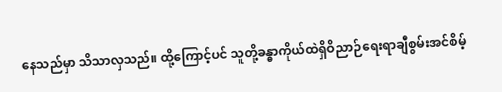နေသည်မှာ သိသာလှသည်။ ထို့ကြောင့်ပင် သူတို့ခန္ဓာကိုယ်ထဲရှိဝိညာဉ်ရေးရာချီစွမ်းအင်စိမ့်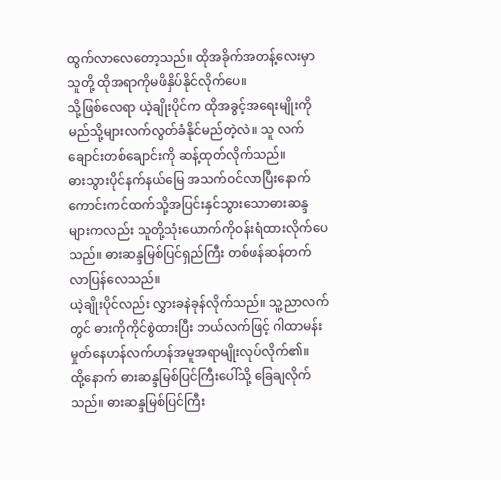ထွက်လာလေတော့သည်။ ထိုအခိုက်အတန့်လေးမှာ သူတို့ ထိုအရာကိုမဖိနှိပ်နိုင်လိုက်ပေ။
သို့ဖြစ်လေရာ ယဲ့ချိုးပိုင်က ထိုအခွင့်အရေးမျိုးကို မည်သို့များလက်လွတ်ခံနိုင်မည်တဲ့လဲ။ သူ လက်ချောင်းတစ်ချောင်းကို ဆန့်ထုတ်လိုက်သည်။
ဓားသွားပိုင်နက်နယ်မြေ အသက်ဝင်လာပြီးနောက် ကောင်းကင်ထက်သို့အပြင်းနှင်သွားသောဓားဆန္ဒများကလည်း သူတို့သုံးယောက်ကိုဝန်းရံထားလိုက်ပေသည်။ ဓားဆန္ဒမြစ်ပြင်ရှည်ကြီး တစ်ဖန်ဆန်တက်လာပြန်လေသည်။
ယဲ့ချိုးပိုင်လည်း လွှားခနဲခုန်လိုက်သည်။ သူ့ညာလက်တွင် ဓားကိုကိုင်စွဲထားပြီး ဘယ်လက်ဖြင့် ဂါထာမန်းမှုတ်နေဟန်လက်ဟန်အမူအရာမျိုးလုပ်လိုက်၏။
ထို့နောက် ဓားဆန္ဒမြစ်ပြင်ကြီးပေါ်သို့ ခြေချလိုက်သည်။ ဓားဆန္ဒမြစ်ပြင်ကြီး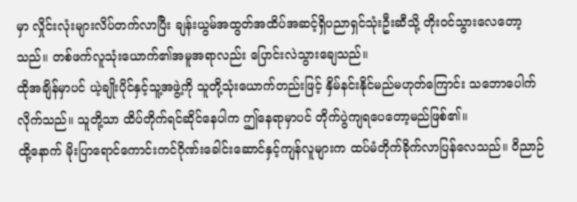မှာ လှိုင်းလုံးများလိပ်တက်လာပြီး ချန်းယွမ်အထွတ်အထိပ်အဆင့်ရှိပညာရှင်သုံးဦးဆီသို့ တိုးဝင်သွားလေတော့သည်။ တစ်ဖက်လူသုံးယောက်၏အမူအရာလည်း ပြောင်းလဲသွားချေသည်။
ထိုအချိန်မှာပင် ယဲ့ချိုးပိုင်နှင့်သူ့အဖွဲ့ကို သူတို့သုံးယောက်တည်းဖြင့် နှိမ်နင်းနိုင်မည်မဟုတ်ကြောင်း သဘောပေါက်လိုက်သည်။ သူတို့သာ ထိပ်တိုက်ရင်ဆိုင်နေပါက ဤနေရာမှာပင် တိုက်ပွဲကျရပေတော့မည်ဖြစ်၏။
ထို့နောက် မိုးပြာရောင်ကောင်းကင်ဂိုဏ်းခေါင်းဆောင်နှင့်ကျန်လူများက ထပ်မံတိုက်ခိုက်လာပြန်လေသည်။ ဝိညာဉ်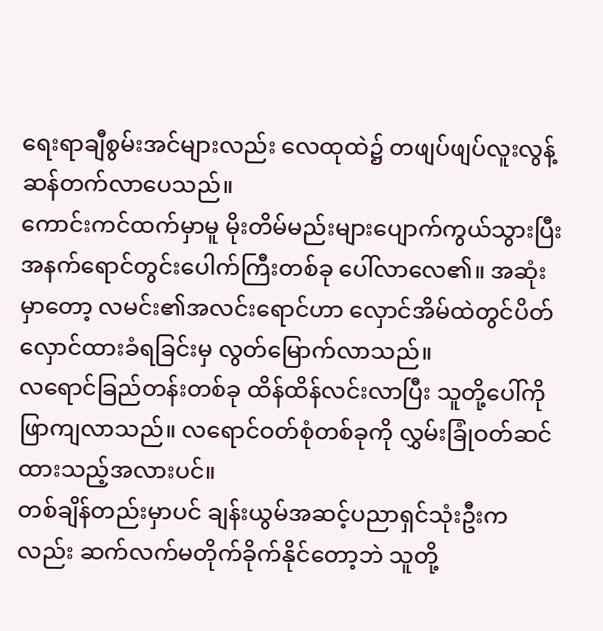ရေးရာချီစွမ်းအင်များလည်း လေထုထဲ၌ တဖျပ်ဖျပ်လူးလွန့်ဆန်တက်လာပေသည်။
ကောင်းကင်ထက်မှာမူ မိုးတိမ်မည်းများပျောက်ကွယ်သွားပြီး အနက်ရောင်တွင်းပေါက်ကြီးတစ်ခု ပေါ်လာလေ၏။ အဆုံးမှာတော့ လမင်း၏အလင်းရောင်ဟာ လှောင်အိမ်ထဲတွင်ပိတ်လှောင်ထားခံရခြင်းမှ လွတ်မြောက်လာသည်။
လရောင်ခြည်တန်းတစ်ခု ထိန်ထိန်လင်းလာပြီး သူတို့ပေါ်ကိုဖြာကျလာသည်။ လရောင်ဝတ်စုံတစ်ခုကို လွှမ်းခြုံဝတ်ဆင်ထားသည့်အလားပင်။
တစ်ချိန်တည်းမှာပင် ချန်းယွမ်အဆင့်ပညာရှင်သုံးဦးကလည်း ဆက်လက်မတိုက်ခိုက်နိုင်တော့ဘဲ သူတို့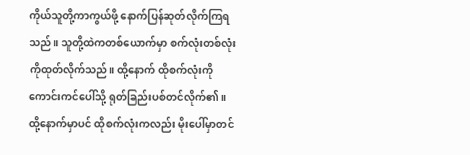ကိုယ်သူတို့ကာကွယ်ဖို့ နောက်ပြန်ဆုတ်လိုက်ကြရသည်။ သူတို့ထဲကတစ်ယောက်မှာ စက်လုံးတစ်လုံးကိုထုတ်လိုက်သည်။ ထို့နောက် ထိုစက်လုံးကို ကောင်းကင်ပေါ်သို့ ရုတ်ခြည်းပစ်တင်လိုက်၏။
ထို့နောက်မှာပင် ထိုစက်လုံးကလည်း မိုးပေါ်မှာတင်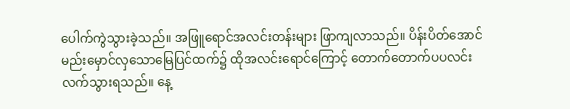ပေါက်ကွဲသွားခဲ့သည်။ အဖြူရောင်အလင်းတန်းများ ဖြာကျလာသည်။ ပိန်းပိတ်အောင်မည်းမှောင်လှသောမြေပြင်ထက်၌ ထိုအလင်းရောင်ကြောင့် တောက်တောက်ပပလင်းလက်သွားရသည်။ နေ့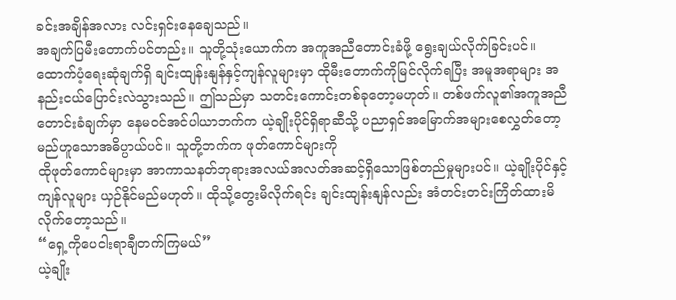ခင်းအချိန်အလား လင်းရှင်းနေချေသည်။
အချက်ပြမီးတောက်ပင်တည်း။ သူတို့သုံးယောက်က အကူအညီတောင်းခံဖို့ ရွေးချယ်လိုက်ခြင်းပင်။
ထောက်ပံ့ရေးဆုံချက်ရှိ ချင်းထျန်းနျန်နှင့်ကျန်လူများမှာ ထိုမီးတောက်ကိုမြင်လိုက်ရပြီး အမူအရာများ အနည်းငယ်ပြောင်းလဲသွားသည်။ ဤသည်မှာ သတင်းကောင်းတစ်ခုတော့မဟုတ်။ တစ်ဖက်လူ၏အကူအညီတောင်းခံချက်မှာ နေမဝင်အင်ပါယာဘက်က ယဲ့ချိုးပိုင်ရှိရာဆီသို့ ပညာရှင်အမြောက်အများစေလွှတ်တော့မည်ဟူသောအဓိပ္ပာယ်ပင်။ သူတို့ဘက်က ဖုတ်ကောင်များကို
ထိုဖုတ်ကောင်များမှာ အာကာသနတ်ဘုရားအလယ်အလတ်အဆင့်ရှိသောဖြစ်တည်မှုများပင်။ ယဲ့ချိုးပိုင်နှင့်ကျန်လူများ ယှဉ်နိုင်မည်မဟုတ်။ ထိုသို့တွေးမိလိုက်ရင်း ချင်းထျန်းနျန်လည်း အံတင်းတင်းကြိတ်ထားမိလိုက်တော့သည်။
“ရှေ့ကိုပေငါးရာချီတက်ကြမယ်”
ယဲ့ချိုး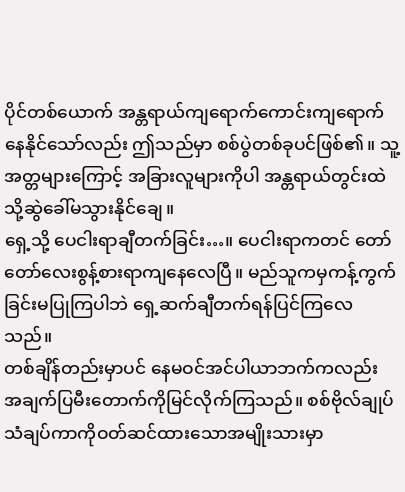ပိုင်တစ်ယောက် အန္တရာယ်ကျရောက်ကောင်းကျရောက်နေနိုင်သော်လည်း ဤသည်မှာ စစ်ပွဲတစ်ခုပင်ဖြစ်၏။ သူ့အတ္တများကြောင့် အခြားလူများကိုပါ အန္တရာယ်တွင်းထဲသို့ဆွဲခေါ်မသွားနိုင်ချေ။
ရှေ့သို့ ပေငါးရာချီတက်ခြင်း…။ ပေငါးရာကတင် တော်တော်လေးစွန့်စားရာကျနေလေပြီ။ မည်သူကမှကန့်ကွက်ခြင်းမပြုကြပါဘဲ ရှေ့ဆက်ချီတက်ရန်ပြင်ကြလေသည်။
တစ်ချိန်တည်းမှာပင် နေမဝင်အင်ပါယာဘက်ကလည်း အချက်ပြမီးတောက်ကိုမြင်လိုက်ကြသည်။ စစ်ဗိုလ်ချုပ်သံချပ်ကာကိုဝတ်ဆင်ထားသောအမျိုးသားမှာ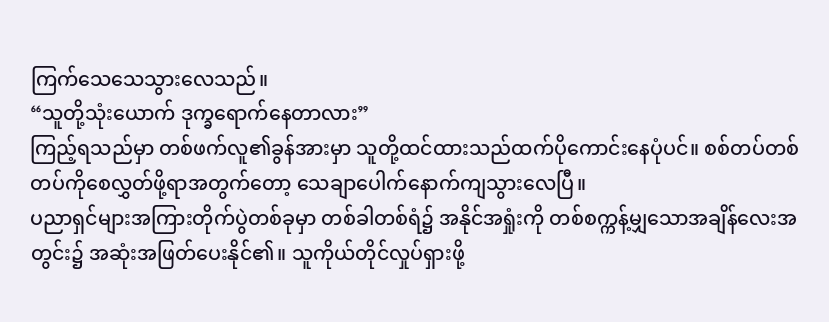ကြက်သေသေသွားလေသည်။
“သူတို့သုံးယောက် ဒုက္ခရောက်နေတာလား”
ကြည့်ရသည်မှာ တစ်ဖက်လူ၏ခွန်အားမှာ သူတို့ထင်ထားသည်ထက်ပိုကောင်းနေပုံပင်။ စစ်တပ်တစ်တပ်ကိုစေလွှတ်ဖို့ရာအတွက်တော့ သေချာပေါက်နောက်ကျသွားလေပြီ။
ပညာရှင်များအကြားတိုက်ပွဲတစ်ခုမှာ တစ်ခါတစ်ရံ၌ အနိုင်အရှုံးကို တစ်စက္ကန့်မျှသောအချိန်လေးအတွင်း၌ အဆုံးအဖြတ်ပေးနိုင်၏။ သူကိုယ်တိုင်လှုပ်ရှားဖို့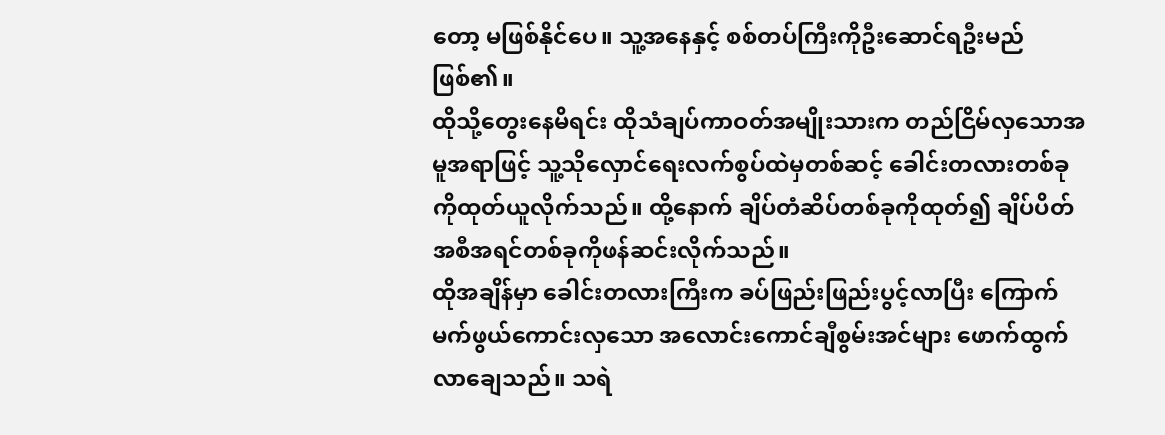တော့ မဖြစ်နိုင်ပေ။ သူ့အနေနှင့် စစ်တပ်ကြီးကိုဦးဆောင်ရဦးမည်ဖြစ်၏။
ထိုသို့တွေးနေမိရင်း ထိုသံချပ်ကာဝတ်အမျိုးသားက တည်ငြိမ်လှသောအမူအရာဖြင့် သူ့သိုလှောင်ရေးလက်စွပ်ထဲမှတစ်ဆင့် ခေါင်းတလားတစ်ခုကိုထုတ်ယူလိုက်သည်။ ထို့နောက် ချိပ်တံဆိပ်တစ်ခုကိုထုတ်၍ ချိပ်ပိတ်အစီအရင်တစ်ခုကိုဖန်ဆင်းလိုက်သည်။
ထိုအချိန်မှာ ခေါင်းတလားကြီးက ခပ်ဖြည်းဖြည်းပွင့်လာပြီး ကြောက်မက်ဖွယ်ကောင်းလှသော အလောင်းကောင်ချီစွမ်းအင်များ ဖောက်ထွက်လာချေသည်။ သရဲ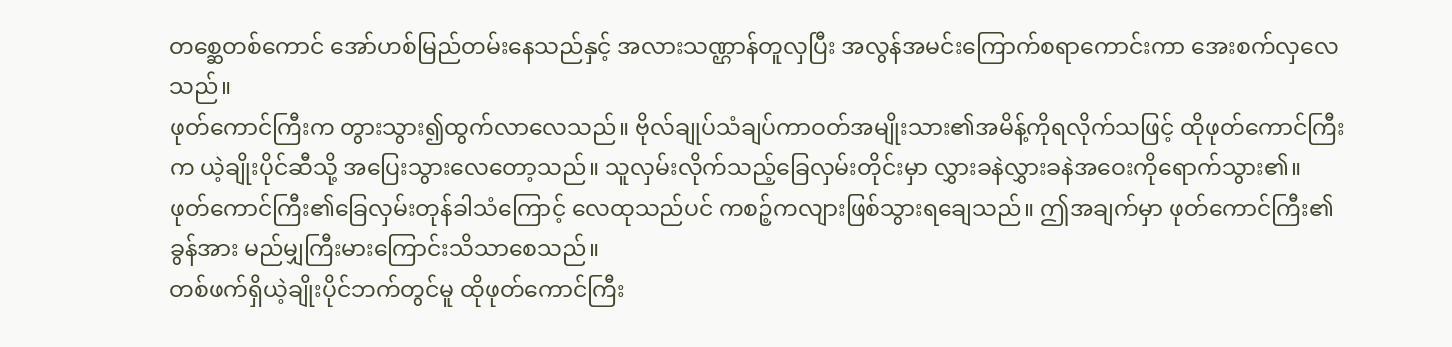တစ္ဆေတစ်ကောင် အော်ဟစ်မြည်တမ်းနေသည်နှင့် အလားသဏ္ဌာန်တူလှပြီး အလွန်အမင်းကြောက်စရာကောင်းကာ အေးစက်လှလေသည်။
ဖုတ်ကောင်ကြီးက တွားသွား၍ထွက်လာလေသည်။ ဗိုလ်ချုပ်သံချပ်ကာဝတ်အမျိုးသား၏အမိန့်ကိုရလိုက်သဖြင့် ထိုဖုတ်ကောင်ကြီးက ယဲ့ချိုးပိုင်ဆီသို့ အပြေးသွားလေတော့သည်။ သူလှမ်းလိုက်သည့်ခြေလှမ်းတိုင်းမှာ လွှားခနဲလွှားခနဲအဝေးကိုရောက်သွား၏။
ဖုတ်ကောင်ကြီး၏ခြေလှမ်းတုန်ခါသံကြောင့် လေထုသည်ပင် ကစဉ့်ကလျားဖြစ်သွားရချေသည်။ ဤအချက်မှာ ဖုတ်ကောင်ကြီး၏ခွန်အား မည်မျှကြီးမားကြောင်းသိသာစေသည်။
တစ်ဖက်ရှိယဲ့ချိုးပိုင်ဘက်တွင်မူ ထိုဖုတ်ကောင်ကြီး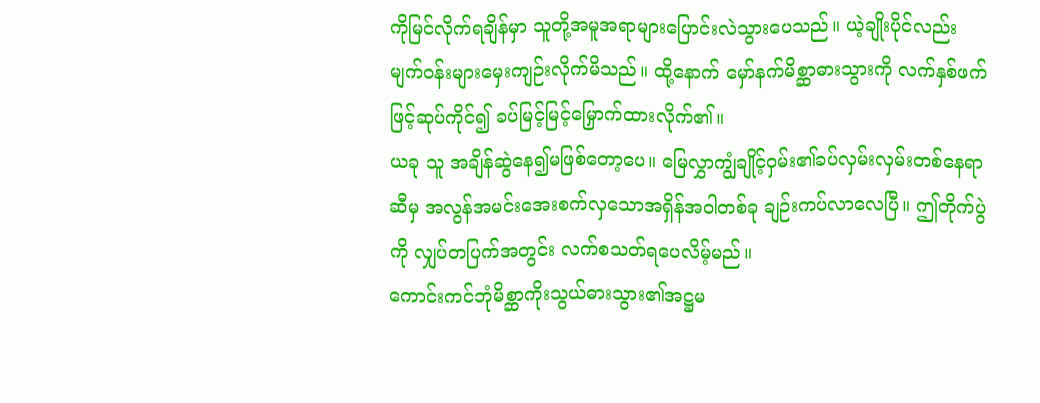ကိုမြင်လိုက်ရချိန်မှာ သူတို့အမူအရာများပြောင်းလဲသွားပေသည်။ ယဲ့ချိုးပိုင်လည်း မျက်ဝန်းများမှေးကျဉ်းလိုက်မိသည်။ ထို့နောက် မှော်နက်မိစ္ဆာဓားသွားကို လက်နှစ်ဖက်ဖြင့်ဆုပ်ကိုင်၍ ခပ်မြင့်မြင့်မြှောက်ထားလိုက်၏။
ယခု သူ အချိန်ဆွဲနေ၍မဖြစ်တော့ပေ။ မြေလွှာကျွံချိုင့်ဝှမ်း၏ခပ်လှမ်းလှမ်းတစ်နေရာဆီမှ အလွန်အမင်းအေးစက်လှသောအရှိန်အဝါတစ်ခု ချဉ်းကပ်လာလေပြီ။ ဤတိုက်ပွဲကို လျှပ်တပြက်အတွင်း လက်စသတ်ရပေလိမ့်မည်။
ကောင်းကင်ဘုံမိစ္ဆာကိုးသွယ်ဓားသွား၏အဋ္ဌမ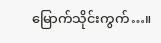မြောက်သိုင်းကွက်…။